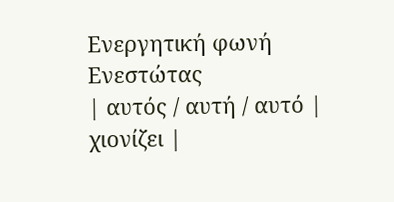Ενεργητική φωνή
Ενεστώτας
| αυτός / αυτή / αυτό | χιονίζει |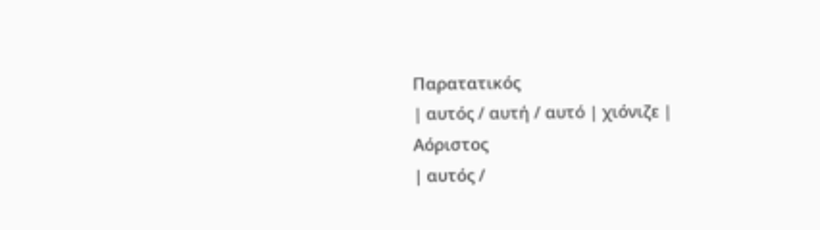Παρατατικός
| αυτός / αυτή / αυτό | χιόνιζε |
Αόριστος
| αυτός /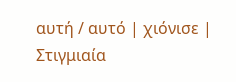αυτή / αυτό | χιόνισε |
Στιγμιαία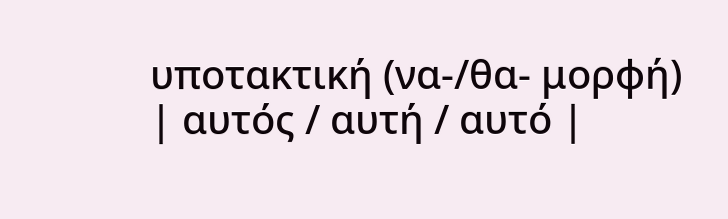υποτακτική (να-/θα- μορφή)
| αυτός / αυτή / αυτό |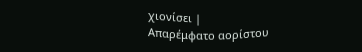χιονίσει |
Απαρέμφατο αορίστου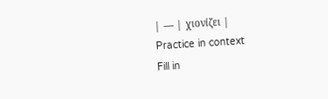| — | χιονίζει |
Practice in context
Fill in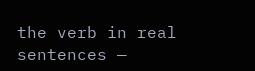the verb in real sentences —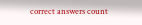correct answers count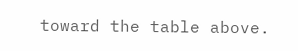toward the table above.